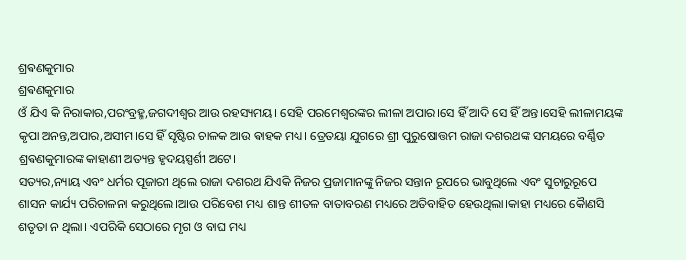ଶ୍ରଵଣକୁମାର
ଶ୍ରଵଣକୁମାର
ଓଁ ଯିଏ କି ନିରାକାର,ପରଂବ୍ରହ୍ମ,ଜଗଦୀଶ୍ୱର ଆଉ ରହସ୍ୟମୟ। ସେହି ପରମେଶ୍ବରଙ୍କର ଲୀଳା ଅପାର।ସେ ହିଁ ଆଦି ସେ ହିଁ ଅନ୍ତ।ସେହି ଲୀଳାମୟଙ୍କ କୃପା ଅନନ୍ତ,ଅପାର,ଅସୀମ।ସେ ହିଁ ସୃଷ୍ଟିର ଚାଳକ ଆଉ ଵାହକ ମଧ୍ୟ। ତ୍ରେତୟା ଯୁଗରେ ଶ୍ରୀ ପୁରୁଷୋତ୍ତମ ରାଜା ଦଶରଥଙ୍କ ସମୟରେ ବର୍ଣ୍ଣିତ ଶ୍ରଵଣକୁମାରଙ୍କ କାହାଣୀ ଅତ୍ୟନ୍ତ ହୃଦୟସ୍ପର୍ଶୀ ଅଟେ।
ସତ୍ୟର,ନ୍ୟାୟ ଏବଂ ଧର୍ମର ପୂଜାରୀ ଥିଲେ ରାଜା ଦଶରଥ ଯିଏକି ନିଜର ପ୍ରଜାମାନଙ୍କୁ ନିଜର ସନ୍ତାନ ରୂପରେ ଭାବୁଥିଲେ ଏବଂ ସୁଚାରୁରୂପେ ଶାସନ କାର୍ଯ୍ୟ ପରିଚାଳନା କରୁଥିଲେ।ଆଉ ପରିବେଶ ମଧ୍ୟ ଶାନ୍ତ ଶୀତଳ ବାତାବରଣ ମଧ୍ୟରେ ଅତିବାହିତ ହେଉଥିଲା।କାହା ମଧ୍ୟରେ କୈାଣସି ଶତୃତା ନ ଥିଲା। ଏପରିକି ସେଠାରେ ମୃଗ ଓ ବାଘ ମଧ୍ୟ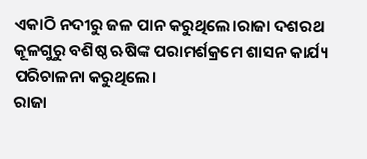ଏକାଠି ନଦୀରୁ ଜଳ ପାନ କରୁଥିଲେ।ରାଜା ଦଶରଥ କୂଳଗୁରୁ ବଶିଷ୍ଠ ଋଷିଙ୍କ ପରାମର୍ଶକ୍ରମେ ଶାସନ କାର୍ଯ୍ୟ ପରିଚାଳନା କରୁଥିଲେ।
ରାଜା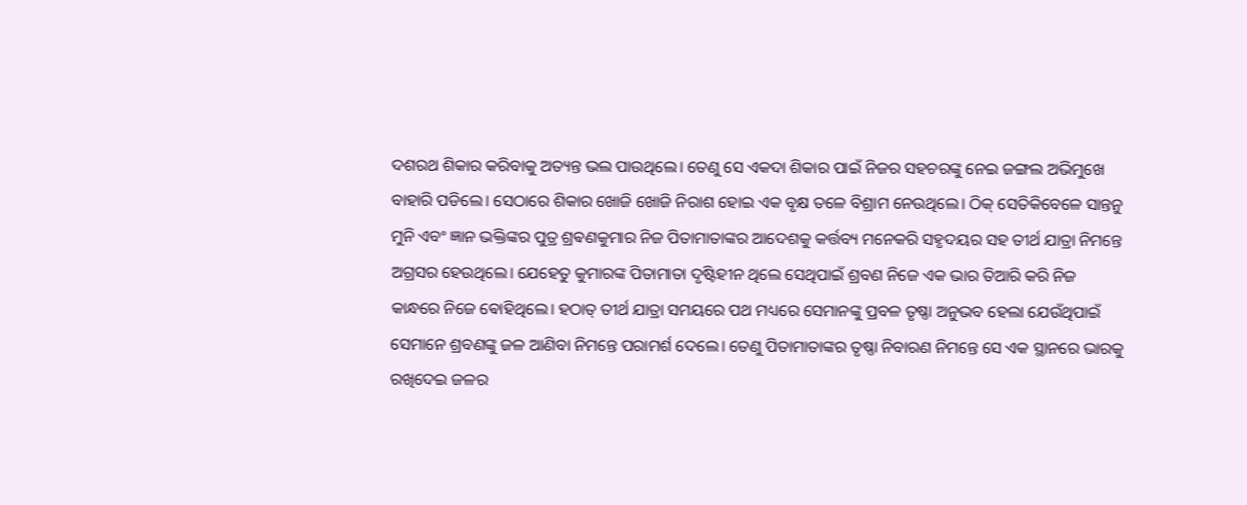ଦଶରଥ ଶିକାର କରିବାକୁ ଅତ୍ୟନ୍ତ ଭଲ ପାଉଥିଲେ। ତେଣୁ ସେ ଏକଦା ଶିକାର ପାଇଁ ନିଜର ସହଚରଙ୍କୁ ନେଇ ଜଙ୍ଗଲ ଅଭିମୁଖେ ବାହାରି ପଡିଲେ। ସେଠାରେ ଶିକାର ଖୋଜି ଖୋଜି ନିରାଶ ହୋଇ ଏକ ବୃକ୍ଷ ତଳେ ବିଶ୍ରାମ ନେଉଥିଲେ। ଠିକ୍ ସେତିକିବେଳେ ସାନ୍ତନୁ ମୁନି ଏବଂ ଜ୍ଞାନ ଭକ୍ତିଙ୍କର ପୁତ୍ର ଶ୍ରଵଣକୁମାର ନିଜ ପିତାମାତାଙ୍କର ଆଦେଶକୁ କର୍ତ୍ତବ୍ୟ ମନେକରି ସହୃଦୟର ସହ ତୀର୍ଥ ଯାତ୍ରା ନିମନ୍ତେ ଅଗ୍ରସର ହେଉଥିଲେ। ଯେହେତୁ କୁମାରଙ୍କ ପିତାମାତା ଦୃଷ୍ଟିହୀନ ଥିଲେ ସେଥିପାଇଁ ଶ୍ରବଣ ନିଜେ ଏକ ଭାର ତିଆରି କରି ନିଜ କାନ୍ଧରେ ନିଜେ ଵୋହିଥିଲେ। ହଠାତ୍ ତୀର୍ଥ ଯାତ୍ରା ସମୟରେ ପଥ ମଧ୍ୟରେ ସେମାନଙ୍କୁ ପ୍ରବଳ ତୃଷ୍ଣା ଅନୁଭବ ହେଲା ଯେଉଁଥିପାଇଁ ସେମାନେ ଶ୍ରବଣଙ୍କୁ ଜଳ ଆଣିବା ନିମନ୍ତେ ପରାମର୍ଶ ଦେଲେ। ତେଣୁ ପିତାମାତାଙ୍କର ତୃଷ୍ଣା ନିବାରଣ ନିମନ୍ତେ ସେ ଏକ ସ୍ଥାନରେ ଭାରକୁ ରଖିଦେଇ ଜଳର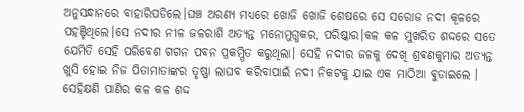ଅନୁସନ୍ଧାନରେ ବାହାରିପଡିଲେ।ଘଞ୍ଚ ଅରଣ୍ୟ ମଧ୍ୟରେ ଖୋଜି ଖୋଜି ଶେଷରେ ସେ ସରୋଜ ନଦୀ କୂଳରେ ପହଞ୍ଚିଥିଲେ।ସେ ନଦୀର ନୀଳ ଜଳରାଶି ଅତ୍ୟନ୍ତ ମନୋମୁଗ୍ଧକର, ପରିଷ୍କାର।କଳ କଳ ମୁଖରିତ ଶଦ୍ଦରେ ସତେ ଯେମିତି ସେହି ପରିବେଶ ଗଗନ ପବନ ପ୍ରକମ୍ପିତ କରୁଥିଲା। ସେହି ନଦୀର ଜଳକୁ ଦେଖି ଶ୍ରଵଣକୁମାର ଅତ୍ୟନ୍ତ ଖୁସି ହୋଇ ନିଜ ପିତାମାତାଙ୍କର ତୃଷ୍ଣା ଲାଘବ କରିବାପାଇଁ ନଦୀ ନିକଟକୁ ଯାଇ ଏକ ମାଠିଆ ଵୁଡାଇଲେ । ସେହିକ୍ଷଣି ପାଣିର କଳ କଳ ଶଦ୍ଦ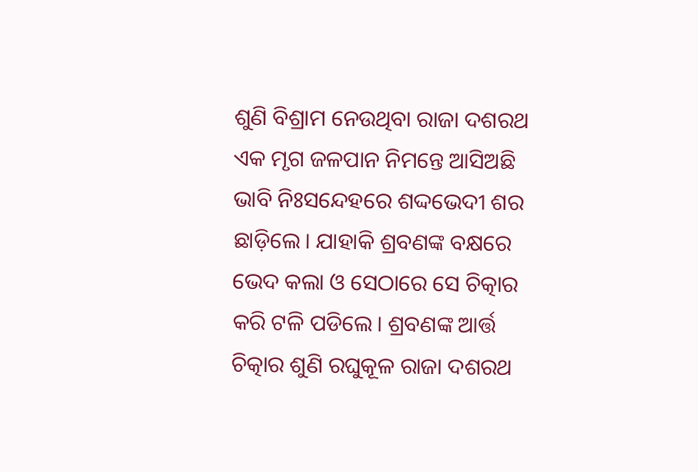ଶୁଣି ବିଶ୍ରାମ ନେଉଥିବା ରାଜା ଦଶରଥ ଏକ ମୃଗ ଜଳପାନ ନିମନ୍ତେ ଆସିଅଛି ଭାବି ନିଃସନ୍ଦେହରେ ଶଦ୍ଦଭେଦୀ ଶର ଛାଡ଼ିଲେ। ଯାହାକି ଶ୍ରବଣଙ୍କ ବକ୍ଷରେ ଭେଦ କଲା ଓ ସେଠାରେ ସେ ଚିତ୍କାର କରି ଟଳି ପଡିଲେ। ଶ୍ରବଣଙ୍କ ଆର୍ତ୍ତ ଚିତ୍କାର ଶୁଣି ରଘୁକୂଳ ରାଜା ଦଶରଥ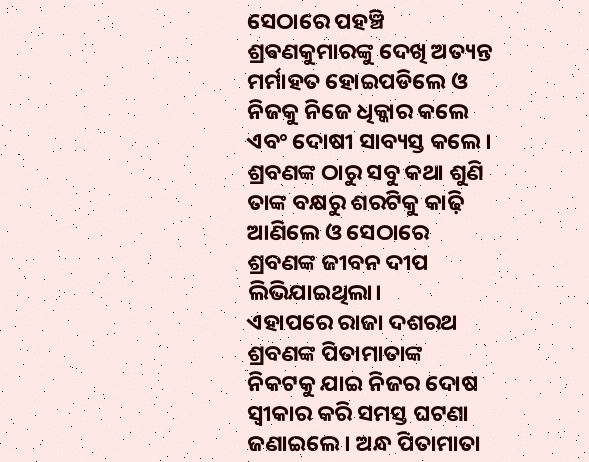ସେଠାରେ ପହଞ୍ଚି ଶ୍ରଵଣକୁମାରଙ୍କୁ ଦେଖି ଅତ୍ୟନ୍ତ ମର୍ମାହତ ହୋଇପଡିଲେ ଓ ନିଜକୁ ନିଜେ ଧିକ୍କାର କଲେ ଏବଂ ଦୋଷୀ ସାବ୍ୟସ୍ତ କଲେ। ଶ୍ରବଣଙ୍କ ଠାରୁ ସବୁ କଥା ଶୁଣି ତାଙ୍କ ବକ୍ଷରୁ ଶରଟିକୁ କାଢ଼ି ଆଣିଲେ ଓ ସେଠାରେ ଶ୍ରବଣଙ୍କ ଜୀବନ ଦୀପ ଲିଭିଯାଇଥିଲା।
ଏହାପରେ ରାଜା ଦଶରଥ ଶ୍ରବଣଙ୍କ ପିତାମାତାଙ୍କ ନିକଟକୁ ଯାଇ ନିଜର ଦୋଷ ସ୍ବୀକାର କରି ସମସ୍ତ ଘଟଣା ଜଣାଇଲେ। ଅନ୍ଧ ପିତାମାତା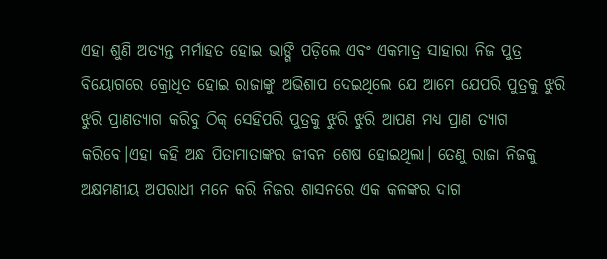ଏହା ଶୁଣି ଅତ୍ୟନ୍ତ ମର୍ମାହତ ହୋଇ ଭାଙ୍ଗି ପଡ଼ିଲେ ଏବଂ ଏକମାତ୍ର ସାହାରା ନିଜ ପୁତ୍ର ବିୟୋଗରେ କ୍ରୋଧିତ ହୋଇ ରାଜାଙ୍କୁ ଅଭିଶାପ ଦେଇଥିଲେ ଯେ ଆମେ ଯେପରି ପୁତ୍ରକୁ ଝୁରି ଝୁରି ପ୍ରାଣତ୍ୟାଗ କରିବୁ ଠିକ୍ ସେହିପରି ପୁତ୍ରକୁ ଝୁରି ଝୁରି ଆପଣ ମଧ୍ୟ ପ୍ରାଣ ତ୍ୟାଗ କରିବେ।ଏହା କହି ଅନ୍ଧ ପିତାମାତାଙ୍କର ଜୀବନ ଶେଷ ହୋଇଥିଲା। ତେଣୁ ରାଜା ନିଜକୁ ଅକ୍ଷମଣୀୟ ଅପରାଧୀ ମନେ କରି ନିଜର ଶାସନରେ ଏକ କଳଙ୍କର ଦାଗ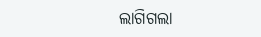ଲାଗିଗଲା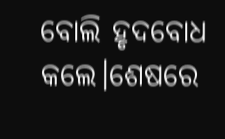ବୋଲି ହୃଦବୋଧ କଲେ।ଶେଷରେ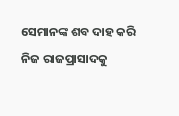ସେମାନଙ୍କ ଶବ ଦାହ କରି ନିଜ ରାଜପ୍ରାସାଦକୁ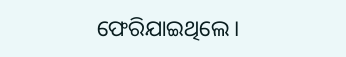ଫେରିଯାଇଥିଲେ।